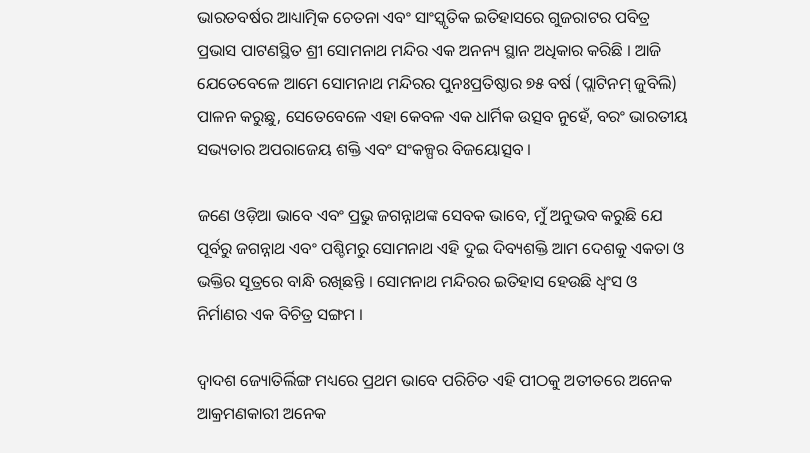ଭାରତବର୍ଷର ଆଧ୍ୟାତ୍ମିକ ଚେତନା ଏବଂ ସାଂସ୍କୃତିକ ଇତିହାସରେ ଗୁଜରାଟର ପବିତ୍ର ପ୍ରଭାସ ପାଟଣସ୍ଥିତ ଶ୍ରୀ ସୋମନାଥ ମନ୍ଦିର ଏକ ଅନନ୍ୟ ସ୍ଥାନ ଅଧିକାର କରିଛି । ଆଜି ଯେତେବେଳେ ଆମେ ସୋମନାଥ ମନ୍ଦିରର ପୁନଃପ୍ରତିଷ୍ଠାର ୭୫ ବର୍ଷ (ପ୍ଲାଟିନମ୍ ଜୁବିଲି) ପାଳନ କରୁଛୁ, ସେତେବେଳେ ଏହା କେବଳ ଏକ ଧାର୍ମିକ ଉତ୍ସବ ନୁହେଁ, ବରଂ ଭାରତୀୟ ସଭ୍ୟତାର ଅପରାଜେୟ ଶକ୍ତି ଏବଂ ସଂକଳ୍ପର ବିଜୟୋତ୍ସବ ।

ଜଣେ ଓଡ଼ିଆ ଭାବେ ଏବଂ ପ୍ରଭୁ ଜଗନ୍ନାଥଙ୍କ ସେବକ ଭାବେ, ମୁଁ ଅନୁଭବ କରୁଛି ଯେ ପୂର୍ବରୁ ଜଗନ୍ନାଥ ଏବଂ ପଶ୍ଚିମରୁ ସୋମନାଥ ଏହି ଦୁଇ ଦିବ୍ୟଶକ୍ତି ଆମ ଦେଶକୁ ଏକତା ଓ ଭକ୍ତିର ସୂତ୍ରରେ ବାନ୍ଧି ରଖିଛନ୍ତି । ସୋମନାଥ ମନ୍ଦିରର ଇତିହାସ ହେଉଛି ଧ୍ୱଂସ ଓ ନିର୍ମାଣର ଏକ ବିଚିତ୍ର ସଙ୍ଗମ ।

ଦ୍ୱାଦଶ ଜ୍ୟୋତିର୍ଲିଙ୍ଗ ମଧ୍ୟରେ ପ୍ରଥମ ଭାବେ ପରିଚିତ ଏହି ପୀଠକୁ ଅତୀତରେ ଅନେକ ଆକ୍ରମଣକାରୀ ଅନେକ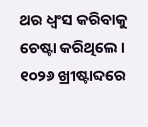ଥର ଧ୍ୱଂସ କରିବାକୁ ଚେଷ୍ଟା କରିଥିଲେ । ୧୦୨୬ ଖ୍ରୀଷ୍ଟାବ୍ଦରେ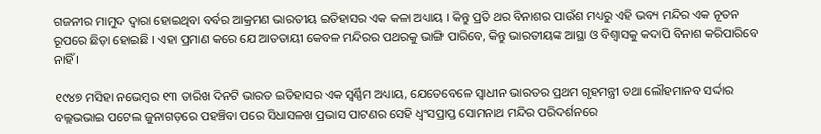ଗଜନୀର ମାମୁଦ ଦ୍ୱାରା ହୋଇଥିବା ବର୍ବର ଆକ୍ରମଣ ଭାରତୀୟ ଇତିହାସର ଏକ କଳା ଅଧ୍ୟାୟ । କିନ୍ତୁ ପ୍ରତି ଥର ବିନାଶର ପାଉଁଶ ମଧ୍ୟରୁ ଏହି ଭବ୍ୟ ମନ୍ଦିର ଏକ ନୂତନ ରୂପରେ ଛିଡ଼ା ହୋଇଛି । ଏହା ପ୍ରମାଣ କରେ ଯେ ଆତତାୟୀ କେବଳ ମନ୍ଦିରର ପଥରକୁ ଭାଙ୍ଗି ପାରିବେ, କିନ୍ତୁ ଭାରତୀୟଙ୍କ ଆସ୍ଥା ଓ ବିଶ୍ୱାସକୁ କଦାପି ବିନାଶ କରିପାରିବେ ନାହିଁ ।

୧୯୪୭ ମସିହା ନଭେମ୍ବର ୧୩ ତାରିଖ ଦିନଟି ଭାରତ ଇତିହାସର ଏକ ସ୍ୱର୍ଣ୍ଣିମ ଅଧ୍ୟାୟ, ଯେତେବେଳେ ସ୍ୱାଧୀନ ଭାରତର ପ୍ରଥମ ଗୃହମନ୍ତ୍ରୀ ତଥା ଲୌହମାନବ ସର୍ଦ୍ଦାର ବଲ୍ଲଭଭାଇ ପଟେଲ ଜୁନାଗଡ଼ରେ ପହଞ୍ଚିବା ପରେ ସିଧାସଳଖ ପ୍ରଭାସ ପାଟଣର ସେହି ଧ୍ୱଂସପ୍ରାପ୍ତ ସୋମନାଥ ମନ୍ଦିର ପରିଦର୍ଶନରେ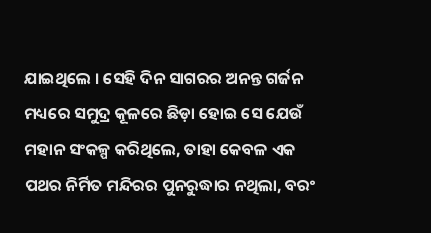ଯାଇଥିଲେ । ସେହି ଦିନ ସାଗରର ଅନନ୍ତ ଗର୍ଜନ ମଧ୍ୟରେ ସମୁଦ୍ର କୂଳରେ ଛିଡ଼ା ହୋଇ ସେ ଯେଉଁ ମହାନ ସଂକଳ୍ପ କରିଥିଲେ, ତାହା କେବଳ ଏକ ପଥର ନିର୍ମିତ ମନ୍ଦିରର ପୁନରୁଦ୍ଧାର ନଥିଲା, ବରଂ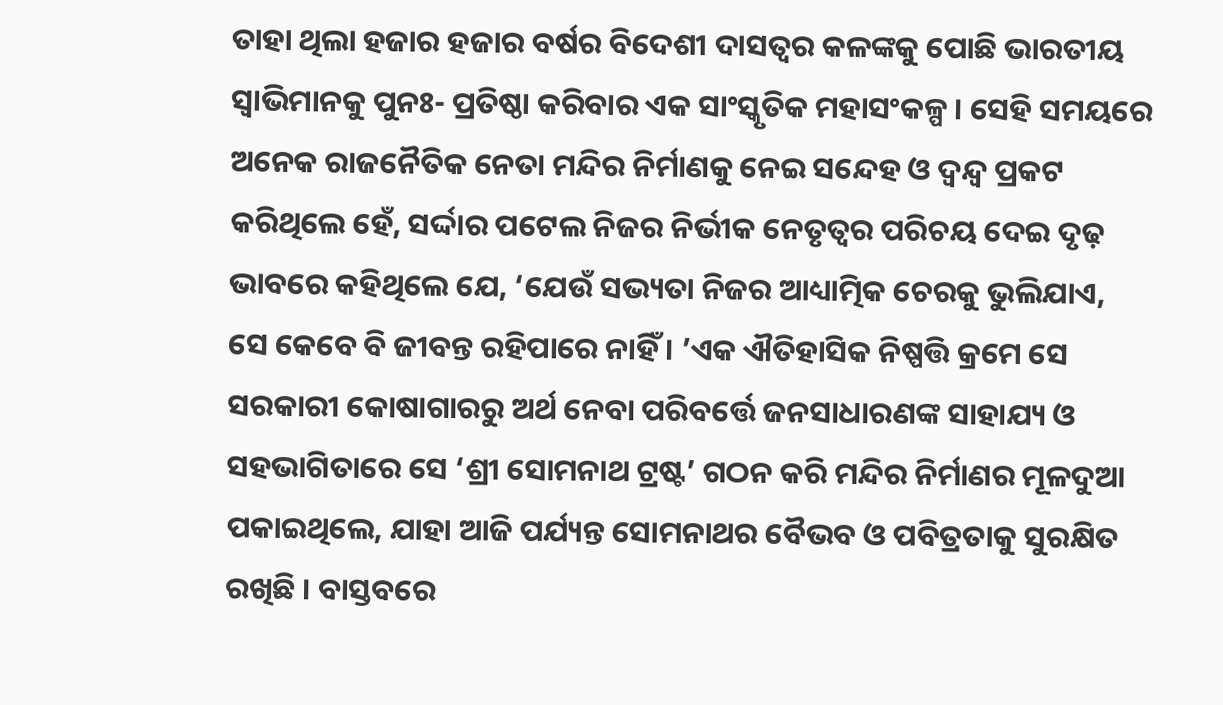ତାହା ଥିଲା ହଜାର ହଜାର ବର୍ଷର ବିଦେଶୀ ଦାସତ୍ୱର କଳଙ୍କକୁ ପୋଛି ଭାରତୀୟ ସ୍ୱାଭିମାନକୁ ପୁନଃ- ପ୍ରତିଷ୍ଠା କରିବାର ଏକ ସାଂସ୍କୃତିକ ମହାସଂକଳ୍ପ । ସେହି ସମୟରେ ଅନେକ ରାଜନୈତିକ ନେତା ମନ୍ଦିର ନିର୍ମାଣକୁ ନେଇ ସନ୍ଦେହ ଓ ଦ୍ୱନ୍ଦ୍ୱ ପ୍ରକଟ କରିଥିଲେ ହେଁ, ସର୍ଦ୍ଦାର ପଟେଲ ନିଜର ନିର୍ଭୀକ ନେତୃତ୍ୱର ପରିଚୟ ଦେଇ ଦୃଢ଼ ଭାବରେ କହିଥିଲେ ଯେ, ‘ଯେଉଁ ସଭ୍ୟତା ନିଜର ଆଧ୍ୟାତ୍ମିକ ଚେରକୁ ଭୁଲିଯାଏ, ସେ କେବେ ବି ଜୀବନ୍ତ ରହିପାରେ ନାହିଁ । ’ଏକ ଐତିହାସିକ ନିଷ୍ପତ୍ତି କ୍ରମେ ସେ ସରକାରୀ କୋଷାଗାରରୁ ଅର୍ଥ ନେବା ପରିବର୍ତ୍ତେ ଜନସାଧାରଣଙ୍କ ସାହାଯ୍ୟ ଓ ସହଭାଗିତାରେ ସେ ‘ଶ୍ରୀ ସୋମନାଥ ଟ୍ରଷ୍ଟ’ ଗଠନ କରି ମନ୍ଦିର ନିର୍ମାଣର ମୂଳଦୁଆ ପକାଇଥିଲେ, ଯାହା ଆଜି ପର୍ଯ୍ୟନ୍ତ ସୋମନାଥର ବୈଭବ ଓ ପବିତ୍ରତାକୁ ସୁରକ୍ଷିତ ରଖିଛି । ବାସ୍ତବରେ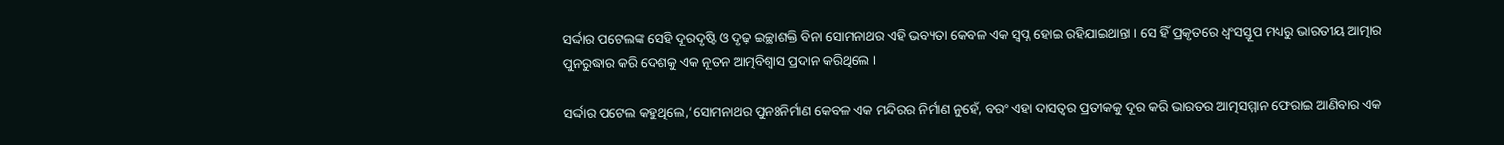ସର୍ଦ୍ଦାର ପଟେଲଙ୍କ ସେହି ଦୂରଦୃଷ୍ଟି ଓ ଦୃଢ଼ ଇଚ୍ଛାଶକ୍ତି ବିନା ସୋମନାଥର ଏହି ଭବ୍ୟତା କେବଳ ଏକ ସ୍ୱପ୍ନ ହୋଇ ରହିଯାଇଥାନ୍ତା । ସେ ହିଁ ପ୍ରକୃତରେ ଧ୍ୱଂସସ୍ତୂପ ମଧ୍ୟରୁ ଭାରତୀୟ ଆତ୍ମାର ପୁନରୁଦ୍ଧାର କରି ଦେଶକୁ ଏକ ନୂତନ ଆତ୍ମବିଶ୍ୱାସ ପ୍ରଦାନ କରିଥିଲେ ।

ସର୍ଦ୍ଦାର ପଟେଲ କହୁଥିଲେ,‘ସୋମନାଥର ପୁନଃନିର୍ମାଣ କେବଳ ଏକ ମନ୍ଦିରର ନିର୍ମାଣ ନୁହେଁ, ବରଂ ଏହା ଦାସତ୍ୱର ପ୍ରତୀକକୁ ଦୂର କରି ଭାରତର ଆତ୍ମସମ୍ମାନ ଫେରାଇ ଆଣିବାର ଏକ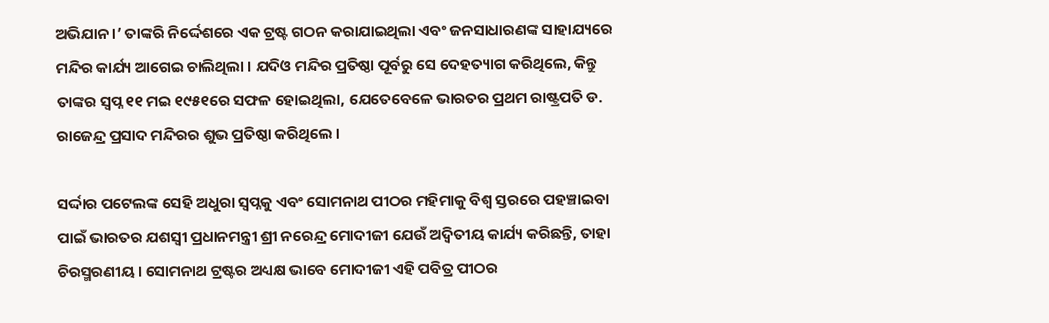ଅଭିଯାନ ।’ ତାଙ୍କରି ନିର୍ଦ୍ଦେଶରେ ଏକ ଟ୍ରଷ୍ଟ ଗଠନ କରାଯାଇଥିଲା ଏବଂ ଜନସାଧାରଣଙ୍କ ସାହାଯ୍ୟରେ ମନ୍ଦିର କାର୍ଯ୍ୟ ଆଗେଇ ଚାଲିଥିଲା । ଯଦିଓ ମନ୍ଦିର ପ୍ରତିଷ୍ଠା ପୂର୍ବରୁ ସେ ଦେହତ୍ୟାଗ କରିଥିଲେ, କିନ୍ତୁ ତାଙ୍କର ସ୍ୱପ୍ନ ୧୧ ମଇ ୧୯୫୧ରେ ସଫଳ ହୋଇଥିଲା, ଯେତେବେଳେ ଭାରତର ପ୍ରଥମ ରାଷ୍ଟ୍ରପତି ଡ. ରାଜେନ୍ଦ୍ର ପ୍ରସାଦ ମନ୍ଦିରର ଶୁଭ ପ୍ରତିଷ୍ଠା କରିଥିଲେ ।

ସର୍ଦ୍ଦାର ପଟେଲଙ୍କ ସେହି ଅଧୁରା ସ୍ୱପ୍ନକୁ ଏବଂ ସୋମନାଥ ପୀଠର ମହିମାକୁ ବିଶ୍ୱ ସ୍ତରରେ ପହଞ୍ଚାଇବା ପାଇଁ ଭାରତର ଯଶସ୍ୱୀ ପ୍ରଧାନମନ୍ତ୍ରୀ ଶ୍ରୀ ନରେନ୍ଦ୍ର ମୋଦୀଜୀ ଯେଉଁ ଅଦ୍ୱିତୀୟ କାର୍ଯ୍ୟ କରିଛନ୍ତି, ତାହା ଚିରସ୍ମରଣୀୟ । ସୋମନାଥ ଟ୍ରଷ୍ଟର ଅଧ୍ୟକ୍ଷ ଭାବେ ମୋଦୀଜୀ ଏହି ପବିତ୍ର ପୀଠର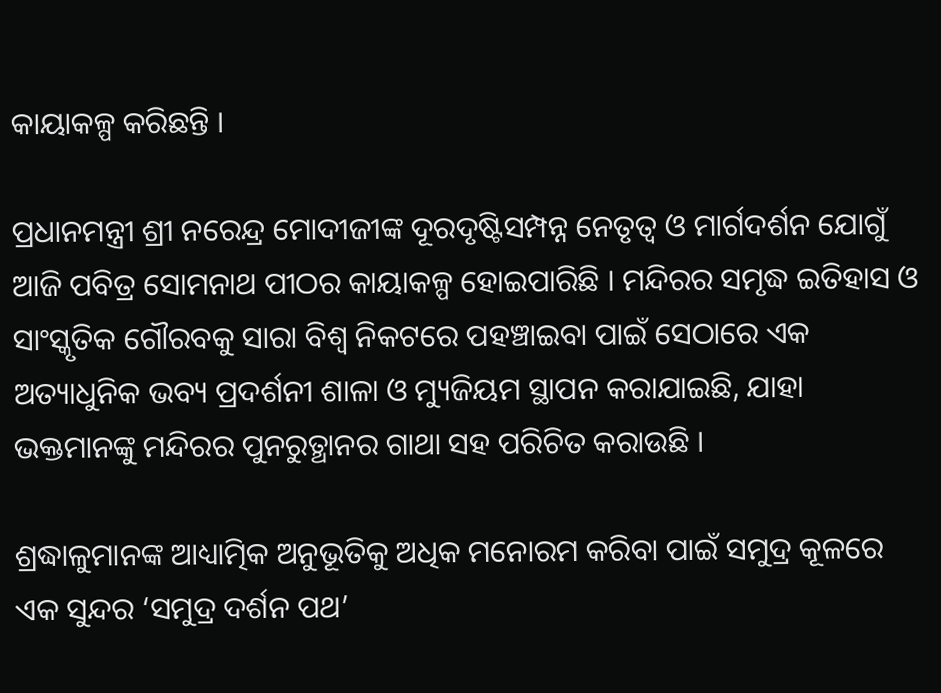କାୟାକଳ୍ପ କରିଛନ୍ତି ।

ପ୍ରଧାନମନ୍ତ୍ରୀ ଶ୍ରୀ ନରେନ୍ଦ୍ର ମୋଦୀଜୀଙ୍କ ଦୂରଦୃଷ୍ଟିସମ୍ପନ୍ନ ନେତୃତ୍ୱ ଓ ମାର୍ଗଦର୍ଶନ ଯୋଗୁଁ ଆଜି ପବିତ୍ର ସୋମନାଥ ପୀଠର କାୟାକଳ୍ପ ହୋଇପାରିଛି । ମନ୍ଦିରର ସମୃଦ୍ଧ ଇତିହାସ ଓ ସାଂସ୍କୃତିକ ଗୌରବକୁ ସାରା ବିଶ୍ୱ ନିକଟରେ ପହଞ୍ଚାଇବା ପାଇଁ ସେଠାରେ ଏକ ଅତ୍ୟାଧୁନିକ ଭବ୍ୟ ପ୍ରଦର୍ଶନୀ ଶାଳା ଓ ମ୍ୟୁଜିୟମ ସ୍ଥାପନ କରାଯାଇଛି, ଯାହା ଭକ୍ତମାନଙ୍କୁ ମନ୍ଦିରର ପୁନରୁତ୍ଥାନର ଗାଥା ସହ ପରିଚିତ କରାଉଛି ।

ଶ୍ରଦ୍ଧାଳୁମାନଙ୍କ ଆଧ୍ୟାତ୍ମିକ ଅନୁଭୂତିକୁ ଅଧିକ ମନୋରମ କରିବା ପାଇଁ ସମୁଦ୍ର କୂଳରେ ଏକ ସୁନ୍ଦର ‘ସମୁଦ୍ର ଦର୍ଶନ ପଥ’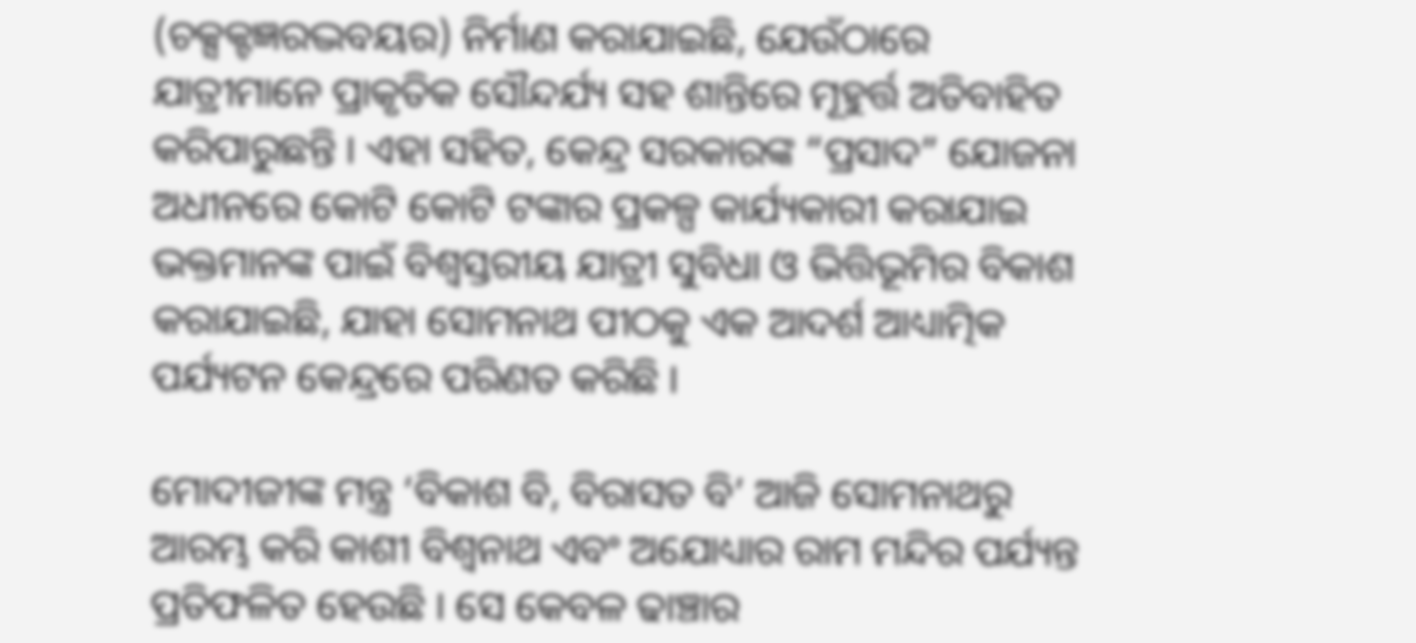(ଚକ୍ସକ୍ଟଜ୍ଞରଦ୍ଭବୟର) ନିର୍ମାଣ କରାଯାଇଛି, ଯେଉଁଠାରେ ଯାତ୍ରୀମାନେ ପ୍ରାକୃତିକ ସୌନ୍ଦର୍ଯ୍ୟ ସହ ଶାନ୍ତିରେ ମୂହୁର୍ତ୍ତ ଅତିବାହିତ କରିପାରୁଛନ୍ତି । ଏହା ସହିତ, କେନ୍ଦ୍ର ସରକାରଙ୍କ “ପ୍ରସାଦ” ଯୋଜନା ଅଧୀନରେ କୋଟି କୋଟି ଟଙ୍କାର ପ୍ରକଳ୍ପ କାର୍ଯ୍ୟକାରୀ କରାଯାଇ ଭକ୍ତମାନଙ୍କ ପାଇଁ ବିଶ୍ୱସ୍ତରୀୟ ଯାତ୍ରୀ ସୁବିଧା ଓ ଭିତ୍ତିଭୂମିର ବିକାଶ କରାଯାଇଛି, ଯାହା ସୋମନାଥ ପୀଠକୁ ଏକ ଆଦର୍ଶ ଆଧ୍ୟାତ୍ମିକ ପର୍ଯ୍ୟଟନ କେନ୍ଦ୍ରରେ ପରିଣତ କରିଛି ।

ମୋଦୀଜୀଙ୍କ ମନ୍ତ୍ର ‘ବିକାଶ ବି, ବିରାସତ ବି’ ଆଜି ସୋମନାଥରୁ ଆରମ୍ଭ କରି କାଶୀ ବିଶ୍ୱନାଥ ଏବଂ ଅଯୋଧ୍ୟାର ରାମ ମନ୍ଦିର ପର୍ଯ୍ୟନ୍ତ ପ୍ରତିଫଳିତ ହେଉଛି । ସେ କେବଳ ଢାଞ୍ଚାର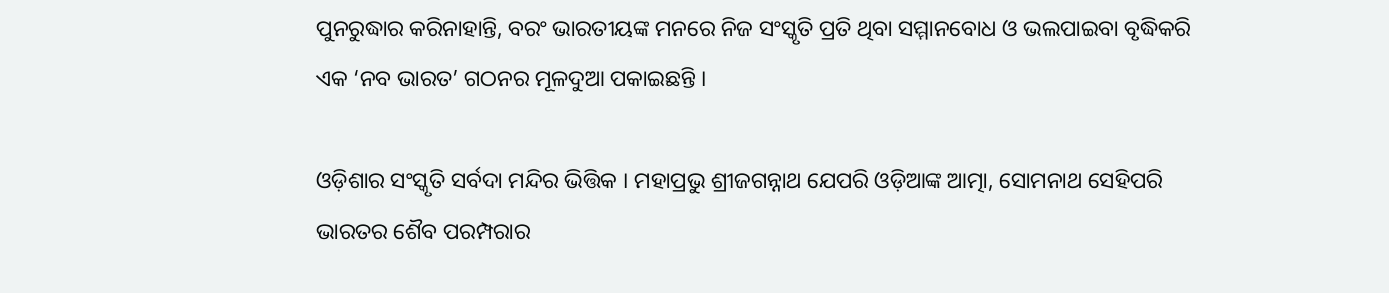ପୁନରୁଦ୍ଧାର କରିନାହାନ୍ତି, ବରଂ ଭାରତୀୟଙ୍କ ମନରେ ନିଜ ସଂସ୍କୃତି ପ୍ରତି ଥିବା ସମ୍ମାନବୋଧ ଓ ଭଲପାଇବା ବୃଦ୍ଧିକରି ଏକ ‘ନବ ଭାରତ’ ଗଠନର ମୂଳଦୁଆ ପକାଇଛନ୍ତି ।

ଓଡ଼ିଶାର ସଂସ୍କୃତି ସର୍ବଦା ମନ୍ଦିର ଭିତ୍ତିକ । ମହାପ୍ରଭୁ ଶ୍ରୀଜଗନ୍ନାଥ ଯେପରି ଓଡ଼ିଆଙ୍କ ଆତ୍ମା, ସୋମନାଥ ସେହିପରି ଭାରତର ଶୈବ ପରମ୍ପରାର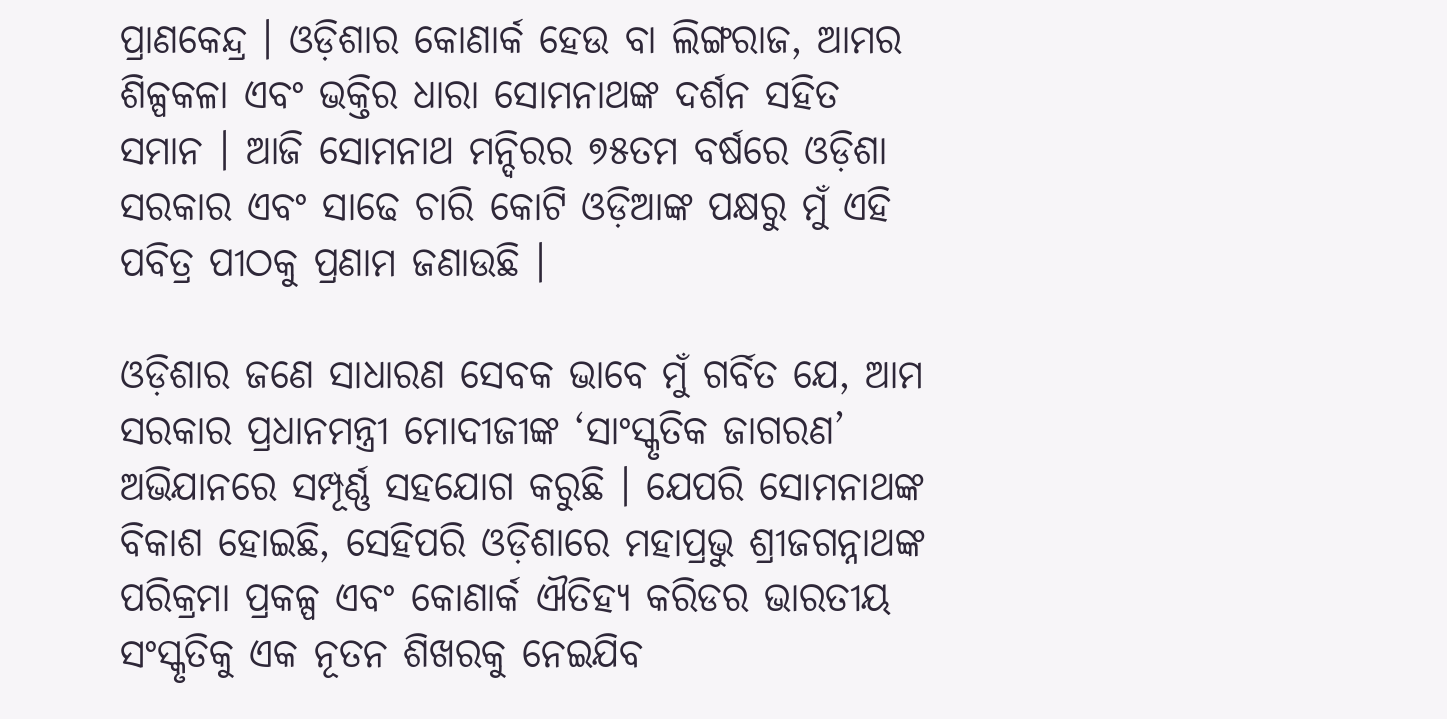ପ୍ରାଣକେନ୍ଦ୍ର । ଓଡ଼ିଶାର କୋଣାର୍କ ହେଉ ବା ଲିଙ୍ଗରାଜ, ଆମର ଶିଳ୍ପକଳା ଏବଂ ଭକ୍ତିର ଧାରା ସୋମନାଥଙ୍କ ଦର୍ଶନ ସହିତ ସମାନ । ଆଜି ସୋମନାଥ ମନ୍ଦିରର ୭୫ତମ ବର୍ଷରେ ଓଡ଼ିଶା ସରକାର ଏବଂ ସାଢେ ଚାରି କୋଟି ଓଡ଼ିଆଙ୍କ ପକ୍ଷରୁ ମୁଁ ଏହି ପବିତ୍ର ପୀଠକୁ ପ୍ରଣାମ ଜଣାଉଛି ।

ଓଡ଼ିଶାର ଜଣେ ସାଧାରଣ ସେବକ ଭାବେ ମୁଁ ଗର୍ବିତ ଯେ, ଆମ ସରକାର ପ୍ରଧାନମନ୍ତ୍ରୀ ମୋଦୀଜୀଙ୍କ ‘ସାଂସ୍କୃତିକ ଜାଗରଣ’ ଅଭିଯାନରେ ସମ୍ପୂର୍ଣ୍ଣ ସହଯୋଗ କରୁଛି । ଯେପରି ସୋମନାଥଙ୍କ ବିକାଶ ହୋଇଛି, ସେହିପରି ଓଡ଼ିଶାରେ ମହାପ୍ରଭୁ ଶ୍ରୀଜଗନ୍ନାଥଙ୍କ ପରିକ୍ରମା ପ୍ରକଳ୍ପ ଏବଂ କୋଣାର୍କ ଐତିହ୍ୟ କରିଡର ଭାରତୀୟ ସଂସ୍କୃତିକୁ ଏକ ନୂତନ ଶିଖରକୁ ନେଇଯିବ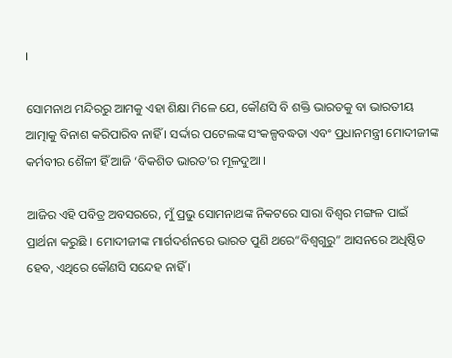।

ସୋମନାଥ ମନ୍ଦିରରୁ ଆମକୁ ଏହା ଶିକ୍ଷା ମିଳେ ଯେ, କୌଣସି ବି ଶକ୍ତି ଭାରତକୁ ବା ଭାରତୀୟ ଆତ୍ମାକୁ ବିନାଶ କରିପାରିବ ନାହିଁ । ସର୍ଦ୍ଦାର ପଟେଲଙ୍କ ସଂକଳ୍ପବଦ୍ଧତା ଏବଂ ପ୍ରଧାନମନ୍ତ୍ରୀ ମୋଦୀଜୀଙ୍କ କର୍ମବୀର ଶୈଳୀ ହିଁ ଆଜି ‘ବିକଶିତ ଭାରତ’ର ମୂଳଦୁଆ ।

ଆଜିର ଏହି ପବିତ୍ର ଅବସରରେ, ମୁଁ ପ୍ରଭୁ ସୋମନାଥଙ୍କ ନିକଟରେ ସାରା ବିଶ୍ୱର ମଙ୍ଗଳ ପାଇଁ ପ୍ରାର୍ଥନା କରୁଛି । ମୋଦୀଜୀଙ୍କ ମାର୍ଗଦର୍ଶନରେ ଭାରତ ପୁଣି ଥରେ“ବିଶ୍ୱଗୁରୁ” ଆସନରେ ଅଧିଷ୍ଠିତ ହେବ, ଏଥିରେ କୌଣସି ସନ୍ଦେହ ନାହିଁ ।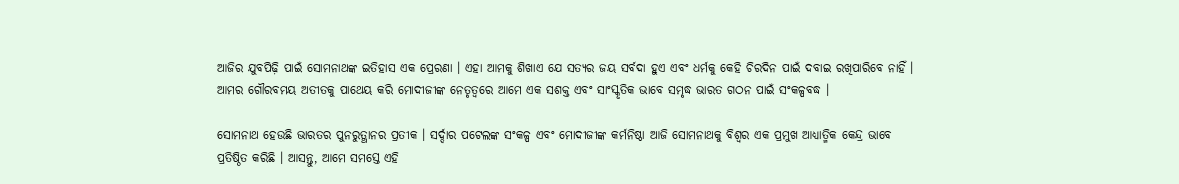ଆଜିର ଯୁବପିଢ଼ି ପାଇଁ ସୋମନାଥଙ୍କ ଇତିହାସ ଏକ ପ୍ରେରଣା । ଏହା ଆମକୁ ଶିଖାଏ ଯେ ସତ୍ୟର ଜୟ ସର୍ବଦା ହୁଏ ଏବଂ ଧର୍ମକୁ କେହି ଚିରଦିନ ପାଇଁ ଦବାଇ ରଖିପାରିବେ ନାହିଁ । ଆମର ଗୌରବମୟ ଅତୀତକୁ ପାଥେୟ କରି ମୋଦୀଜୀଙ୍କ ନେତୃତ୍ୱରେ ଆମେ ଏକ ସଶକ୍ତ ଏବଂ ସାଂସ୍କୃତିକ ଭାବେ ସମୃଦ୍ଧ ଭାରତ ଗଠନ ପାଇଁ ସଂକଳ୍ପବଦ୍ଧ ।

ସୋମନାଥ ହେଉଛି ଭାରତର ପୁନରୁତ୍ଥାନର ପ୍ରତୀକ । ସର୍ଦ୍ଦାର ପଟେଲଙ୍କ ସଂକଳ୍ପ ଏବଂ ମୋଦୀଜୀଙ୍କ କର୍ମନିଷ୍ଠା ଆଜି ସୋମନାଥକୁ ବିଶ୍ୱର ଏକ ପ୍ରମୁଖ ଆଧ୍ୟାତ୍ମିକ କେନ୍ଦ୍ର ଭାବେ ପ୍ରତିଷ୍ଠିତ କରିଛି । ଆସନ୍ତୁ, ଆମେ ସମସ୍ତେ ଏହି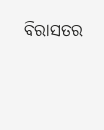ବିରାସତର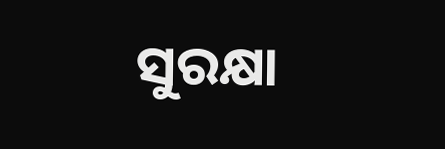ସୁରକ୍ଷା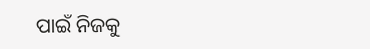ପାଇଁ ନିଜକୁ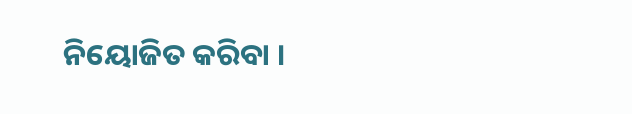ନିୟୋଜିତ କରିବା ।